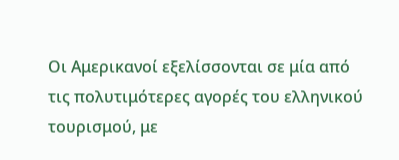Οι Αμερικανοί εξελίσσονται σε μία από τις πολυτιμότερες αγορές του ελληνικού τουρισμού, με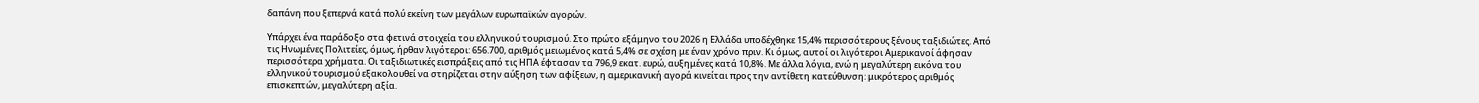δαπάνη που ξεπερνά κατά πολύ εκείνη των μεγάλων ευρωπαϊκών αγορών.

Υπάρχει ένα παράδοξο στα φετινά στοιχεία του ελληνικού τουρισμού. Στο πρώτο εξάμηνο του 2026 η Ελλάδα υποδέχθηκε 15,4% περισσότερους ξένους ταξιδιώτες. Από τις Ηνωμένες Πολιτείες, όμως, ήρθαν λιγότεροι: 656.700, αριθμός μειωμένος κατά 5,4% σε σχέση με έναν χρόνο πριν. Κι όμως, αυτοί οι λιγότεροι Αμερικανοί άφησαν περισσότερα χρήματα. Οι ταξιδιωτικές εισπράξεις από τις ΗΠΑ έφτασαν τα 796,9 εκατ. ευρώ, αυξημένες κατά 10,8%. Με άλλα λόγια, ενώ η μεγαλύτερη εικόνα του ελληνικού τουρισμού εξακολουθεί να στηρίζεται στην αύξηση των αφίξεων, η αμερικανική αγορά κινείται προς την αντίθετη κατεύθυνση: μικρότερος αριθμός επισκεπτών, μεγαλύτερη αξία.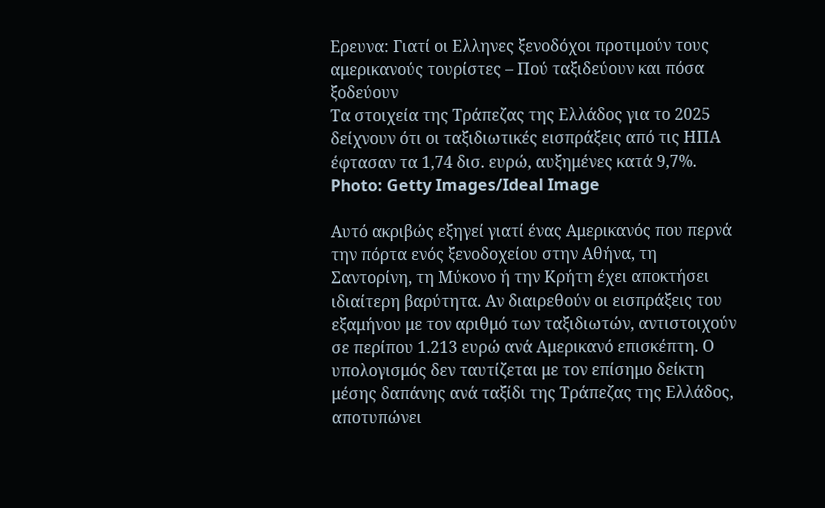Ερευνα: Γιατί οι Ελληνες ξενοδόχοι προτιμούν τους αμερικανούς τουρίστες – Πού ταξιδεύουν και πόσα ξοδεύουν
Τα στοιχεία της Τράπεζας της Ελλάδος για το 2025 δείχνουν ότι οι ταξιδιωτικές εισπράξεις από τις ΗΠΑ έφτασαν τα 1,74 δισ. ευρώ, αυξημένες κατά 9,7%. Photo: Getty Images/Ideal Image

Αυτό ακριβώς εξηγεί γιατί ένας Αμερικανός που περνά την πόρτα ενός ξενοδοχείου στην Αθήνα, τη Σαντορίνη, τη Μύκονο ή την Κρήτη έχει αποκτήσει ιδιαίτερη βαρύτητα. Αν διαιρεθούν οι εισπράξεις του εξαμήνου με τον αριθμό των ταξιδιωτών, αντιστοιχούν σε περίπου 1.213 ευρώ ανά Αμερικανό επισκέπτη. Ο υπολογισμός δεν ταυτίζεται με τον επίσημο δείκτη μέσης δαπάνης ανά ταξίδι της Τράπεζας της Ελλάδος, αποτυπώνει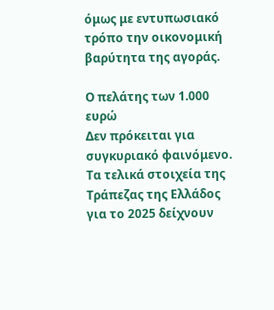όμως με εντυπωσιακό τρόπο την οικονομική βαρύτητα της αγοράς.

Ο πελάτης των 1.000 ευρώ
Δεν πρόκειται για συγκυριακό φαινόμενο. Τα τελικά στοιχεία της Τράπεζας της Ελλάδος για το 2025 δείχνουν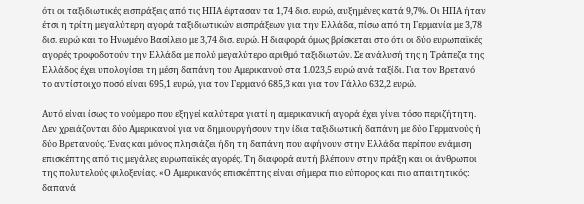ότι οι ταξιδιωτικές εισπράξεις από τις ΗΠΑ έφτασαν τα 1,74 δισ. ευρώ, αυξημένες κατά 9,7%. Οι ΗΠΑ ήταν έτσι η τρίτη μεγαλύτερη αγορά ταξιδιωτικών εισπράξεων για την Ελλάδα, πίσω από τη Γερμανία με 3,78 δισ. ευρώ και το Ηνωμένο Βασίλειο με 3,74 δισ. ευρώ. Η διαφορά όμως βρίσκεται στο ότι οι δύο ευρωπαϊκές αγορές τροφοδοτούν την Ελλάδα με πολύ μεγαλύτερο αριθμό ταξιδιωτών. Σε ανάλυσή της η Τράπεζα της Ελλάδος έχει υπολογίσει τη μέση δαπάνη του Αμερικανού στα 1.023,5 ευρώ ανά ταξίδι. Για τον Βρετανό το αντίστοιχο ποσό είναι 695,1 ευρώ, για τον Γερμανό 685,3 και για τον Γάλλο 632,2 ευρώ.

Αυτό είναι ίσως το νούμερο που εξηγεί καλύτερα γιατί η αμερικανική αγορά έχει γίνει τόσο περιζήτητη. Δεν χρειάζονται δύο Αμερικανοί για να δημιουργήσουν την ίδια ταξιδιωτική δαπάνη με δύο Γερμανούς ή δύο Βρετανούς. Ένας και μόνος πλησιάζει ήδη τη δαπάνη που αφήνουν στην Ελλάδα περίπου ενάμιση επισκέπτης από τις μεγάλες ευρωπαϊκές αγορές. Τη διαφορά αυτή βλέπουν στην πράξη και οι άνθρωποι της πολυτελούς φιλοξενίας. «Ο Αμερικανός επισκέπτης είναι σήμερα πιο εύπορος και πιο απαιτητικός: δαπανά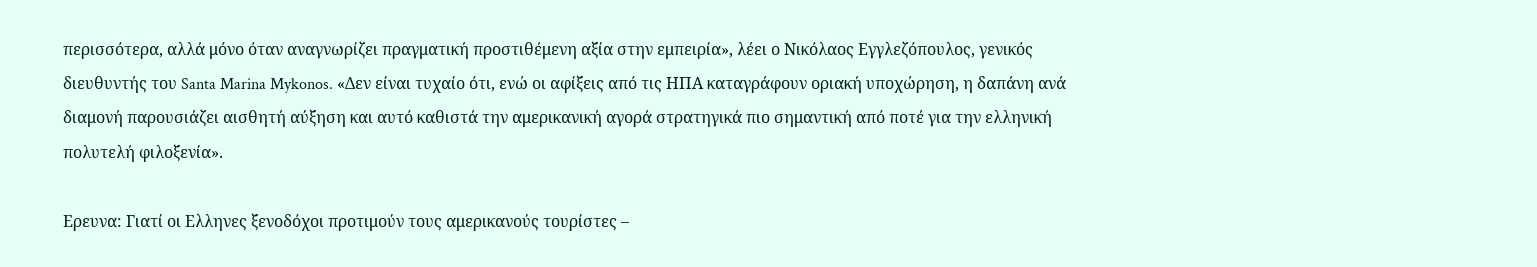περισσότερα, αλλά μόνο όταν αναγνωρίζει πραγματική προστιθέμενη αξία στην εμπειρία», λέει ο Νικόλαος Εγγλεζόπουλος, γενικός διευθυντής του Santa Marina Mykonos. «Δεν είναι τυχαίο ότι, ενώ οι αφίξεις από τις ΗΠΑ καταγράφουν οριακή υποχώρηση, η δαπάνη ανά διαμονή παρουσιάζει αισθητή αύξηση και αυτό καθιστά την αμερικανική αγορά στρατηγικά πιο σημαντική από ποτέ για την ελληνική πολυτελή φιλοξενία».

Ερευνα: Γιατί οι Ελληνες ξενοδόχοι προτιμούν τους αμερικανούς τουρίστες –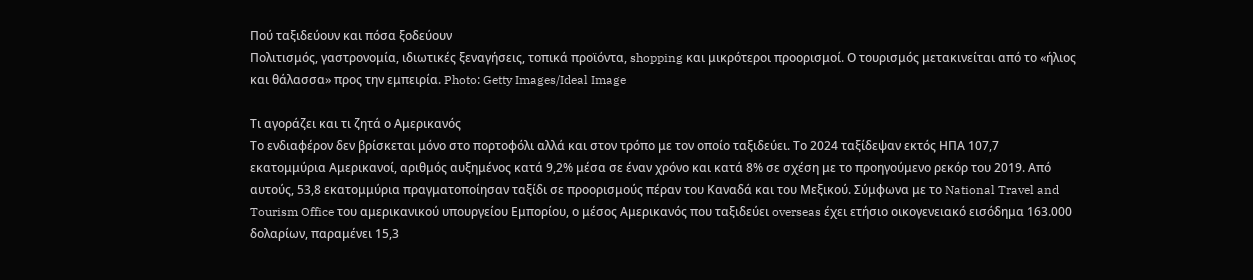Πού ταξιδεύουν και πόσα ξοδεύουν
Πολιτισμός, γαστρονομία, ιδιωτικές ξεναγήσεις, τοπικά προϊόντα, shopping και μικρότεροι προορισμοί. Ο τουρισμός μετακινείται από το «ήλιος και θάλασσα» προς την εμπειρία. Photo: Getty Images/Ideal Image

Τι αγοράζει και τι ζητά ο Αμερικανός
Το ενδιαφέρον δεν βρίσκεται μόνο στο πορτοφόλι αλλά και στον τρόπο με τον οποίο ταξιδεύει. Το 2024 ταξίδεψαν εκτός ΗΠΑ 107,7 εκατομμύρια Αμερικανοί, αριθμός αυξημένος κατά 9,2% μέσα σε έναν χρόνο και κατά 8% σε σχέση με το προηγούμενο ρεκόρ του 2019. Από αυτούς, 53,8 εκατομμύρια πραγματοποίησαν ταξίδι σε προορισμούς πέραν του Καναδά και του Μεξικού. Σύμφωνα με το National Travel and Tourism Office του αμερικανικού υπουργείου Εμπορίου, ο μέσος Αμερικανός που ταξιδεύει overseas έχει ετήσιο οικογενειακό εισόδημα 163.000 δολαρίων, παραμένει 15,3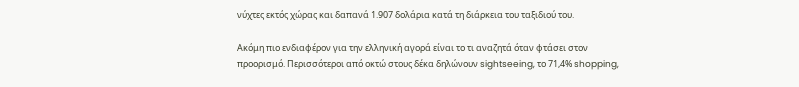νύχτες εκτός χώρας και δαπανά 1.907 δολάρια κατά τη διάρκεια του ταξιδιού του.

Ακόμη πιο ενδιαφέρον για την ελληνική αγορά είναι το τι αναζητά όταν φτάσει στον προορισμό. Περισσότεροι από οκτώ στους δέκα δηλώνουν sightseeing, το 71,4% shopping,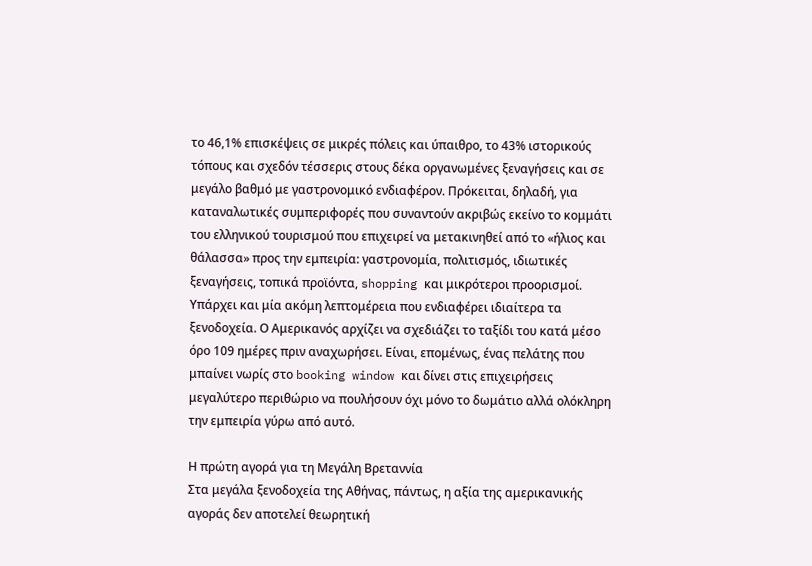το 46,1% επισκέψεις σε μικρές πόλεις και ύπαιθρο, το 43% ιστορικούς τόπους και σχεδόν τέσσερις στους δέκα οργανωμένες ξεναγήσεις και σε μεγάλο βαθμό με γαστρονομικό ενδιαφέρον. Πρόκειται, δηλαδή, για καταναλωτικές συμπεριφορές που συναντούν ακριβώς εκείνο το κομμάτι του ελληνικού τουρισμού που επιχειρεί να μετακινηθεί από το «ήλιος και θάλασσα» προς την εμπειρία: γαστρονομία, πολιτισμός, ιδιωτικές ξεναγήσεις, τοπικά προϊόντα, shopping και μικρότεροι προορισμοί. Υπάρχει και μία ακόμη λεπτομέρεια που ενδιαφέρει ιδιαίτερα τα ξενοδοχεία. Ο Αμερικανός αρχίζει να σχεδιάζει το ταξίδι του κατά μέσο όρο 109 ημέρες πριν αναχωρήσει. Είναι, επομένως, ένας πελάτης που μπαίνει νωρίς στο booking window και δίνει στις επιχειρήσεις μεγαλύτερο περιθώριο να πουλήσουν όχι μόνο το δωμάτιο αλλά ολόκληρη την εμπειρία γύρω από αυτό.

Η πρώτη αγορά για τη Μεγάλη Βρεταννία
Στα μεγάλα ξενοδοχεία της Αθήνας, πάντως, η αξία της αμερικανικής αγοράς δεν αποτελεί θεωρητική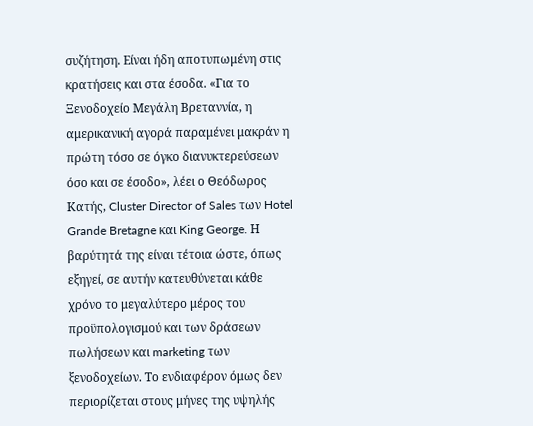συζήτηση. Είναι ήδη αποτυπωμένη στις κρατήσεις και στα έσοδα. «Για το Ξενοδοχείο Μεγάλη Βρεταννία, η αμερικανική αγορά παραμένει μακράν η πρώτη τόσο σε όγκο διανυκτερεύσεων όσο και σε έσοδο», λέει ο Θεόδωρος Κατής, Cluster Director of Sales των Hotel Grande Bretagne και King George. Η βαρύτητά της είναι τέτοια ώστε, όπως εξηγεί, σε αυτήν κατευθύνεται κάθε χρόνο το μεγαλύτερο μέρος του προϋπολογισμού και των δράσεων πωλήσεων και marketing των ξενοδοχείων. Το ενδιαφέρον όμως δεν περιορίζεται στους μήνες της υψηλής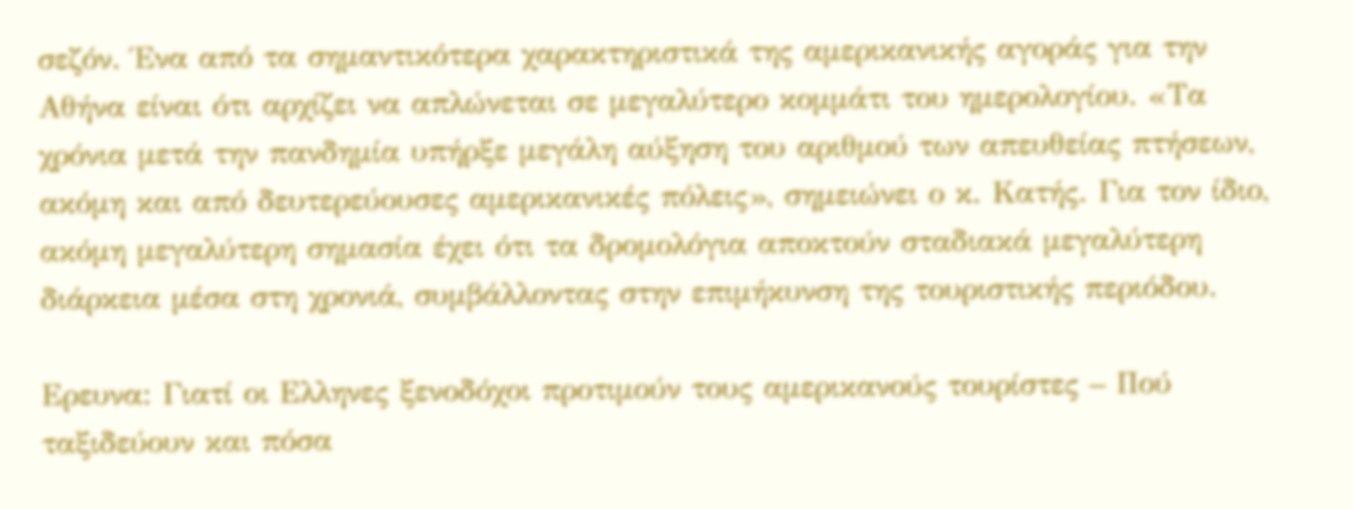σεζόν. Ένα από τα σημαντικότερα χαρακτηριστικά της αμερικανικής αγοράς για την Αθήνα είναι ότι αρχίζει να απλώνεται σε μεγαλύτερο κομμάτι του ημερολογίου. «Τα χρόνια μετά την πανδημία υπήρξε μεγάλη αύξηση του αριθμού των απευθείας πτήσεων, ακόμη και από δευτερεύουσες αμερικανικές πόλεις», σημειώνει ο κ. Κατής. Για τον ίδιο, ακόμη μεγαλύτερη σημασία έχει ότι τα δρομολόγια αποκτούν σταδιακά μεγαλύτερη διάρκεια μέσα στη χρονιά, συμβάλλοντας στην επιμήκυνση της τουριστικής περιόδου.

Ερευνα: Γιατί οι Ελληνες ξενοδόχοι προτιμούν τους αμερικανούς τουρίστες – Πού ταξιδεύουν και πόσα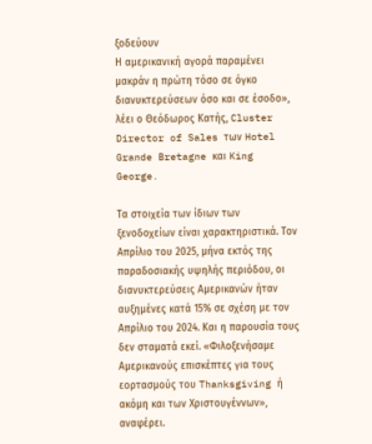ξοδεύουν
Η αμερικανική αγορά παραμένει μακράν η πρώτη τόσο σε όγκο διανυκτερεύσεων όσο και σε έσοδο», λέει ο Θεόδωρος Κατής, Cluster Director of Sales των Hotel Grande Bretagne και King George.

Τα στοιχεία των ίδιων των ξενοδοχείων είναι χαρακτηριστικά. Τον Απρίλιο του 2025, μήνα εκτός της παραδοσιακής υψηλής περιόδου, οι διανυκτερεύσεις Αμερικανών ήταν αυξημένες κατά 15% σε σχέση με τον Απρίλιο του 2024. Και η παρουσία τους δεν σταματά εκεί. «Φιλοξενήσαμε Αμερικανούς επισκέπτες για τους εορτασμούς του Thanksgiving ή ακόμη και των Χριστουγέννων», αναφέρει.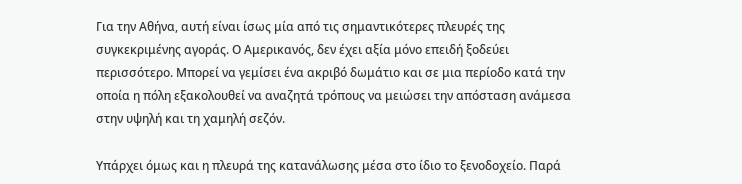Για την Αθήνα, αυτή είναι ίσως μία από τις σημαντικότερες πλευρές της συγκεκριμένης αγοράς. Ο Αμερικανός, δεν έχει αξία μόνο επειδή ξοδεύει περισσότερο. Μπορεί να γεμίσει ένα ακριβό δωμάτιο και σε μια περίοδο κατά την οποία η πόλη εξακολουθεί να αναζητά τρόπους να μειώσει την απόσταση ανάμεσα στην υψηλή και τη χαμηλή σεζόν.

Υπάρχει όμως και η πλευρά της κατανάλωσης μέσα στο ίδιο το ξενοδοχείο. Παρά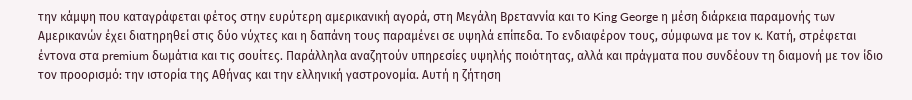την κάμψη που καταγράφεται φέτος στην ευρύτερη αμερικανική αγορά, στη Μεγάλη Βρεταννία και το King George η μέση διάρκεια παραμονής των Αμερικανών έχει διατηρηθεί στις δύο νύχτες και η δαπάνη τους παραμένει σε υψηλά επίπεδα. Το ενδιαφέρον τους, σύμφωνα με τον κ. Κατή, στρέφεται έντονα στα premium δωμάτια και τις σουίτες. Παράλληλα αναζητούν υπηρεσίες υψηλής ποιότητας, αλλά και πράγματα που συνδέουν τη διαμονή με τον ίδιο τον προορισμό: την ιστορία της Αθήνας και την ελληνική γαστρονομία. Αυτή η ζήτηση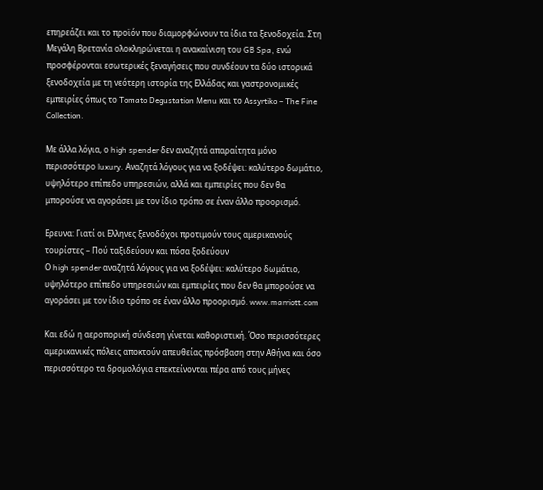επηρεάζει και το προϊόν που διαμορφώνουν τα ίδια τα ξενοδοχεία. Στη Μεγάλη Βρετανία ολοκληρώνεται η ανακαίνιση του GB Spa, ενώ προσφέρονται εσωτερικές ξεναγήσεις που συνδέουν τα δύο ιστορικά ξενοδοχεία με τη νεότερη ιστορία της Ελλάδας και γαστρονομικές εμπειρίες όπως το Tomato Degustation Menu και το Assyrtiko – The Fine Collection.

Με άλλα λόγια, ο high spender δεν αναζητά απαραίτητα μόνο περισσότερο luxury. Αναζητά λόγους για να ξοδέψει: καλύτερο δωμάτιο, υψηλότερο επίπεδο υπηρεσιών, αλλά και εμπειρίες που δεν θα μπορούσε να αγοράσει με τον ίδιο τρόπο σε έναν άλλο προορισμό.

Ερευνα: Γιατί οι Ελληνες ξενοδόχοι προτιμούν τους αμερικανούς τουρίστες – Πού ταξιδεύουν και πόσα ξοδεύουν
Ο high spender αναζητά λόγους για να ξοδέψει: καλύτερο δωμάτιο, υψηλότερο επίπεδο υπηρεσιών και εμπειρίες που δεν θα μπορούσε να αγοράσει με τον ίδιο τρόπο σε έναν άλλο προορισμό. www.marriott.com

Και εδώ η αεροπορική σύνδεση γίνεται καθοριστική. Όσο περισσότερες αμερικανικές πόλεις αποκτούν απευθείας πρόσβαση στην Αθήνα και όσο περισσότερο τα δρομολόγια επεκτείνονται πέρα από τους μήνες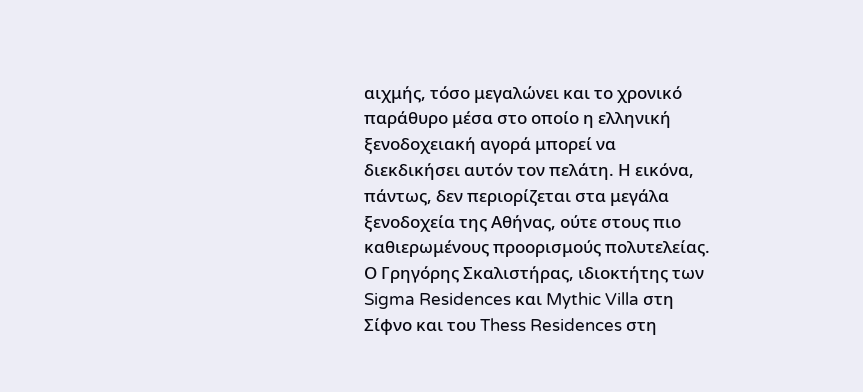αιχμής, τόσο μεγαλώνει και το χρονικό παράθυρο μέσα στο οποίο η ελληνική ξενοδοχειακή αγορά μπορεί να διεκδικήσει αυτόν τον πελάτη. Η εικόνα, πάντως, δεν περιορίζεται στα μεγάλα ξενοδοχεία της Αθήνας, ούτε στους πιο καθιερωμένους προορισμούς πολυτελείας. Ο Γρηγόρης Σκαλιστήρας, ιδιοκτήτης των Sigma Residences και Mythic Villa στη Σίφνο και του Thess Residences στη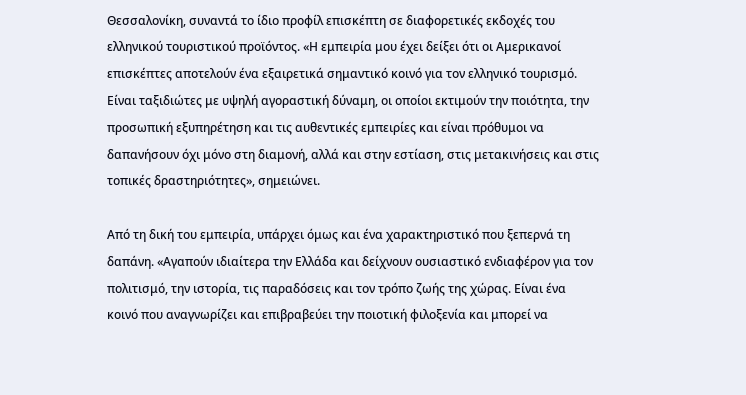Θεσσαλονίκη, συναντά το ίδιο προφίλ επισκέπτη σε διαφορετικές εκδοχές του ελληνικού τουριστικού προϊόντος. «Η εμπειρία μου έχει δείξει ότι οι Αμερικανοί επισκέπτες αποτελούν ένα εξαιρετικά σημαντικό κοινό για τον ελληνικό τουρισμό. Είναι ταξιδιώτες με υψηλή αγοραστική δύναμη, οι οποίοι εκτιμούν την ποιότητα, την προσωπική εξυπηρέτηση και τις αυθεντικές εμπειρίες και είναι πρόθυμοι να δαπανήσουν όχι μόνο στη διαμονή, αλλά και στην εστίαση, στις μετακινήσεις και στις τοπικές δραστηριότητες», σημειώνει.

Από τη δική του εμπειρία, υπάρχει όμως και ένα χαρακτηριστικό που ξεπερνά τη δαπάνη. «Αγαπούν ιδιαίτερα την Ελλάδα και δείχνουν ουσιαστικό ενδιαφέρον για τον πολιτισμό, την ιστορία, τις παραδόσεις και τον τρόπο ζωής της χώρας. Είναι ένα κοινό που αναγνωρίζει και επιβραβεύει την ποιοτική φιλοξενία και μπορεί να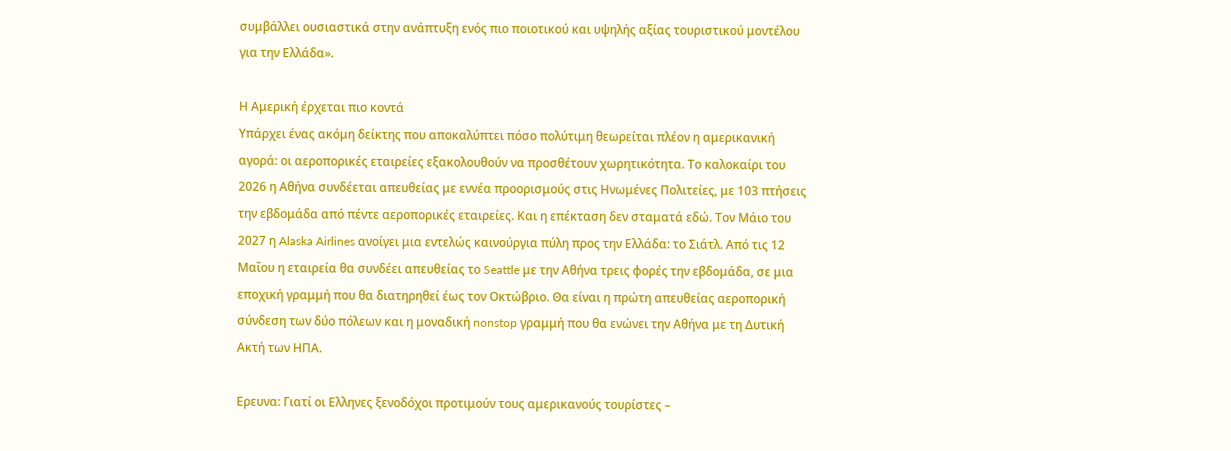συμβάλλει ουσιαστικά στην ανάπτυξη ενός πιο ποιοτικού και υψηλής αξίας τουριστικού μοντέλου για την Ελλάδα».

Η Αμερική έρχεται πιο κοντά
Υπάρχει ένας ακόμη δείκτης που αποκαλύπτει πόσο πολύτιμη θεωρείται πλέον η αμερικανική αγορά: οι αεροπορικές εταιρείες εξακολουθούν να προσθέτουν χωρητικότητα. Το καλοκαίρι του 2026 η Αθήνα συνδέεται απευθείας με εννέα προορισμούς στις Ηνωμένες Πολιτείες, με 103 πτήσεις την εβδομάδα από πέντε αεροπορικές εταιρείες. Και η επέκταση δεν σταματά εδώ. Τον Μάιο του 2027 η Alaska Airlines ανοίγει μια εντελώς καινούργια πύλη προς την Ελλάδα: το Σιάτλ. Από τις 12 Μαΐου η εταιρεία θα συνδέει απευθείας το Seattle με την Αθήνα τρεις φορές την εβδομάδα, σε μια εποχική γραμμή που θα διατηρηθεί έως τον Οκτώβριο. Θα είναι η πρώτη απευθείας αεροπορική σύνδεση των δύο πόλεων και η μοναδική nonstop γραμμή που θα ενώνει την Αθήνα με τη Δυτική Ακτή των ΗΠΑ.

Ερευνα: Γιατί οι Ελληνες ξενοδόχοι προτιμούν τους αμερικανούς τουρίστες –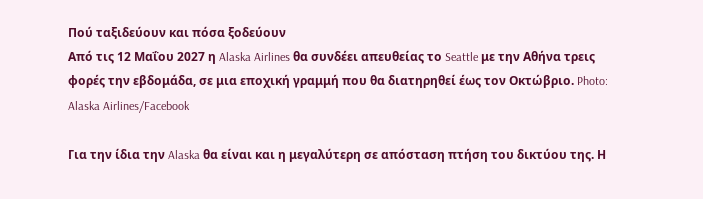Πού ταξιδεύουν και πόσα ξοδεύουν
Από τις 12 Μαΐου 2027 η Alaska Airlines θα συνδέει απευθείας το Seattle με την Αθήνα τρεις φορές την εβδομάδα, σε μια εποχική γραμμή που θα διατηρηθεί έως τον Οκτώβριο. Photo: Alaska Airlines/Facebook

Για την ίδια την Alaska θα είναι και η μεγαλύτερη σε απόσταση πτήση του δικτύου της. Η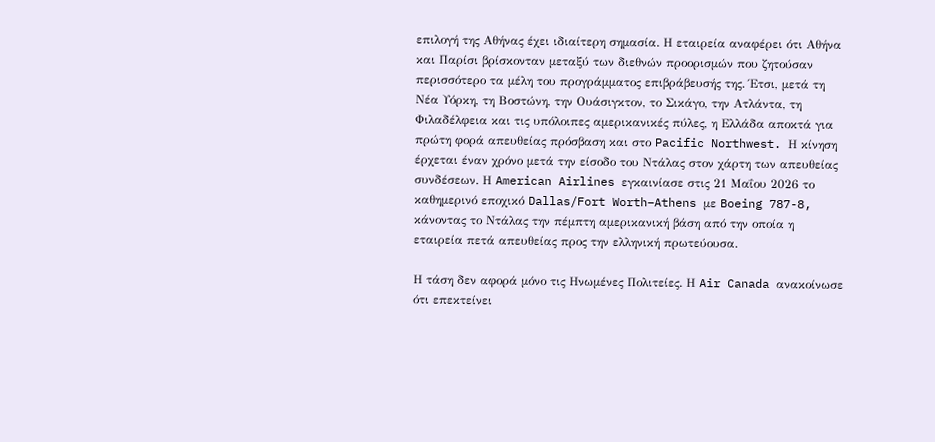επιλογή της Αθήνας έχει ιδιαίτερη σημασία. Η εταιρεία αναφέρει ότι Αθήνα και Παρίσι βρίσκονταν μεταξύ των διεθνών προορισμών που ζητούσαν περισσότερο τα μέλη του προγράμματος επιβράβευσής της. Έτσι, μετά τη Νέα Υόρκη, τη Βοστώνη, την Ουάσιγκτον, το Σικάγο, την Ατλάντα, τη Φιλαδέλφεια και τις υπόλοιπες αμερικανικές πύλες, η Ελλάδα αποκτά για πρώτη φορά απευθείας πρόσβαση και στο Pacific Northwest. Η κίνηση έρχεται έναν χρόνο μετά την είσοδο του Ντάλας στον χάρτη των απευθείας συνδέσεων. Η American Airlines εγκαινίασε στις 21 Μαΐου 2026 το καθημερινό εποχικό Dallas/Fort Worth–Athens με Boeing 787-8, κάνοντας το Ντάλας την πέμπτη αμερικανική βάση από την οποία η εταιρεία πετά απευθείας προς την ελληνική πρωτεύουσα.

Η τάση δεν αφορά μόνο τις Ηνωμένες Πολιτείες. Η Air Canada ανακοίνωσε ότι επεκτείνει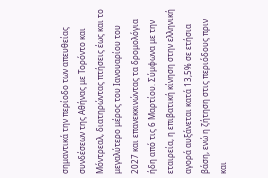σημαντικά την περίοδο των απευθείας συνδέσεων της Αθήνας με Τορόντο και Μόντρεαλ, διατηρώντας πτήσεις έως και το μεγαλύτερο μέρος του Ιανουαρίου του 2027 και επανεκκινώντας τα δρομολόγια ήδη από τις 6 Μαρτίου. Σύμφωνα με την εταιρεία, η επιβατική κίνηση στην ελληνική αγορά αυξάνεται κατά 13,5% σε ετήσια βάση, ενώ η ζήτηση στις περιόδους πριν και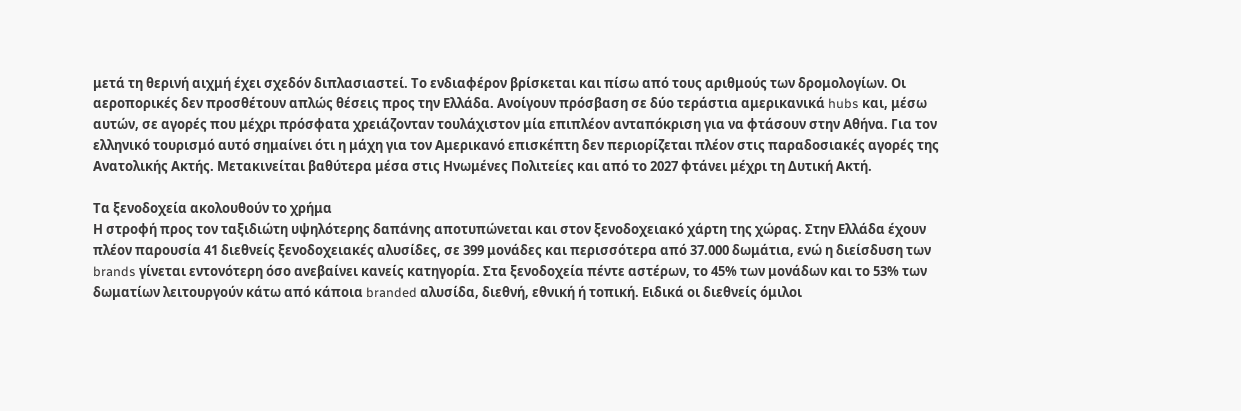μετά τη θερινή αιχμή έχει σχεδόν διπλασιαστεί. Το ενδιαφέρον βρίσκεται και πίσω από τους αριθμούς των δρομολογίων. Οι αεροπορικές δεν προσθέτουν απλώς θέσεις προς την Ελλάδα. Ανοίγουν πρόσβαση σε δύο τεράστια αμερικανικά hubs και, μέσω αυτών, σε αγορές που μέχρι πρόσφατα χρειάζονταν τουλάχιστον μία επιπλέον ανταπόκριση για να φτάσουν στην Αθήνα. Για τον ελληνικό τουρισμό αυτό σημαίνει ότι η μάχη για τον Αμερικανό επισκέπτη δεν περιορίζεται πλέον στις παραδοσιακές αγορές της Ανατολικής Ακτής. Μετακινείται βαθύτερα μέσα στις Ηνωμένες Πολιτείες και από το 2027 φτάνει μέχρι τη Δυτική Ακτή.

Τα ξενοδοχεία ακολουθούν το χρήμα
Η στροφή προς τον ταξιδιώτη υψηλότερης δαπάνης αποτυπώνεται και στον ξενοδοχειακό χάρτη της χώρας. Στην Ελλάδα έχουν πλέον παρουσία 41 διεθνείς ξενοδοχειακές αλυσίδες, σε 399 μονάδες και περισσότερα από 37.000 δωμάτια, ενώ η διείσδυση των brands γίνεται εντονότερη όσο ανεβαίνει κανείς κατηγορία. Στα ξενοδοχεία πέντε αστέρων, το 45% των μονάδων και το 53% των δωματίων λειτουργούν κάτω από κάποια branded αλυσίδα, διεθνή, εθνική ή τοπική. Ειδικά οι διεθνείς όμιλοι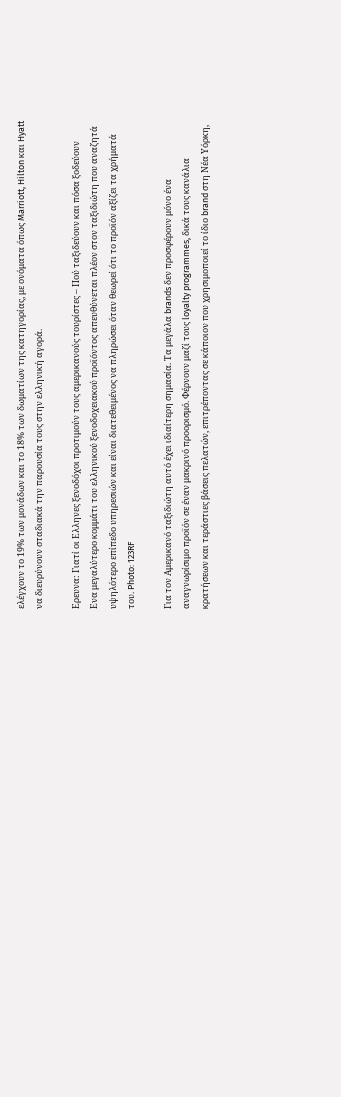ελέγχουν το 19% των μονάδων και το 18% των δωματίων της κατηγορίας, με ονόματα όπως Marriott, Hilton και Hyatt να διευρύνουν σταδιακά την παρουσία τους στην ελληνική αγορά.

Ερευνα: Γιατί οι Ελληνες ξενοδόχοι προτιμούν τους αμερικανούς τουρίστες – Πού ταξιδεύουν και πόσα ξοδεύουν
Eνα μεγαλύτερο κομμάτι του ελληνικού ξενοδοχειακού προϊόντος απευθύνεται πλέον στον ταξιδιώτη που αναζητά υψηλότερο επίπεδο υπηρεσιών και είναι διατεθειμένος να πληρώσει όταν θεωρεί ότι το προϊόν αξίζει τα χρήματά του. Photo: 123RF

Για τον Αμερικανό ταξιδιώτη αυτό έχει ιδιαίτερη σημασία. Τα μεγάλα brands δεν προσφέρουν μόνο ένα αναγνωρίσιμο προϊόν σε έναν μακρινό προορισμό. Φέρνουν μαζί τους loyalty programmes, δικά τους κανάλια κρατήσεων και τεράστιες βάσεις πελατών, επιτρέποντας σε κάποιον που χρησιμοποιεί το ίδιο brand στη Νέα Υόρκη,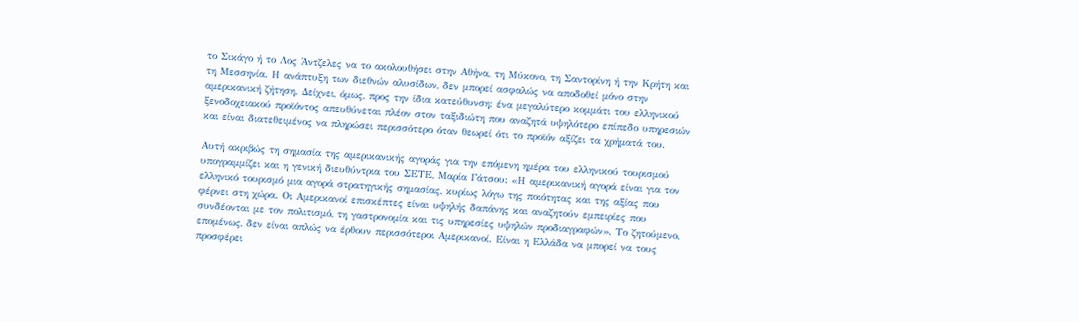το Σικάγο ή το Λος Άντζελες να το ακολουθήσει στην Αθήνα, τη Μύκονο, τη Σαντορίνη ή την Κρήτη και τη Μεσσηνία. Η ανάπτυξη των διεθνών αλυσίδων, δεν μπορεί ασφαλώς να αποδοθεί μόνο στην αμερικανική ζήτηση. Δείχνει, όμως, προς την ίδια κατεύθυνση: ένα μεγαλύτερο κομμάτι του ελληνικού ξενοδοχειακού προϊόντος απευθύνεται πλέον στον ταξιδιώτη που αναζητά υψηλότερο επίπεδο υπηρεσιών και είναι διατεθειμένος να πληρώσει περισσότερο όταν θεωρεί ότι το προϊόν αξίζει τα χρήματά του.

Αυτή ακριβώς τη σημασία της αμερικανικής αγοράς για την επόμενη ημέρα του ελληνικού τουρισμού υπογραμμίζει και η γενική διευθύντρια του ΣΕΤΕ, Μαρία Γάτσου: «Η αμερικανική αγορά είναι για τον ελληνικό τουρισμό μια αγορά στρατηγικής σημασίας, κυρίως λόγω της ποιότητας και της αξίας που φέρνει στη χώρα. Οι Αμερικανοί επισκέπτες είναι υψηλής δαπάνης και αναζητούν εμπειρίες που συνδέονται με τον πολιτισμό, τη γαστρονομία και τις υπηρεσίες υψηλών προδιαγραφών». Το ζητούμενο, επομένως, δεν είναι απλώς να έρθουν περισσότεροι Αμερικανοί. Είναι η Ελλάδα να μπορεί να τους προσφέρει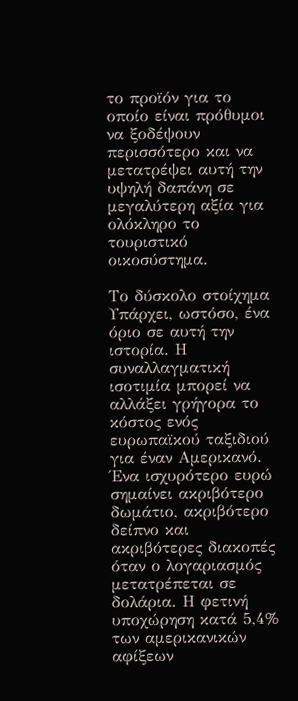το προϊόν για το οποίο είναι πρόθυμοι να ξοδέψουν περισσότερο και να μετατρέψει αυτή την υψηλή δαπάνη σε μεγαλύτερη αξία για ολόκληρο το τουριστικό οικοσύστημα.

Το δύσκολο στοίχημα
Υπάρχει, ωστόσο, ένα όριο σε αυτή την ιστορία. Η συναλλαγματική ισοτιμία μπορεί να αλλάξει γρήγορα το κόστος ενός ευρωπαϊκού ταξιδιού για έναν Αμερικανό. Ένα ισχυρότερο ευρώ σημαίνει ακριβότερο δωμάτιο, ακριβότερο δείπνο και ακριβότερες διακοπές όταν ο λογαριασμός μετατρέπεται σε δολάρια. Η φετινή υποχώρηση κατά 5,4% των αμερικανικών αφίξεων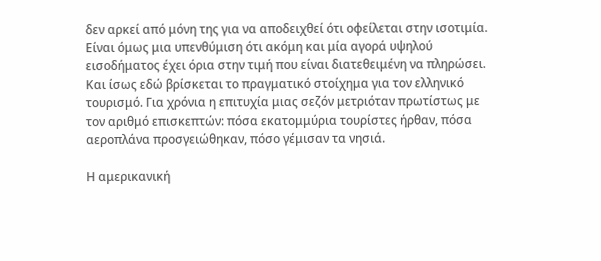δεν αρκεί από μόνη της για να αποδειχθεί ότι οφείλεται στην ισοτιμία. Είναι όμως μια υπενθύμιση ότι ακόμη και μία αγορά υψηλού εισοδήματος έχει όρια στην τιμή που είναι διατεθειμένη να πληρώσει. Και ίσως εδώ βρίσκεται το πραγματικό στοίχημα για τον ελληνικό τουρισμό. Για χρόνια η επιτυχία μιας σεζόν μετριόταν πρωτίστως με τον αριθμό επισκεπτών: πόσα εκατομμύρια τουρίστες ήρθαν, πόσα αεροπλάνα προσγειώθηκαν, πόσο γέμισαν τα νησιά.

Η αμερικανική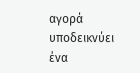αγορά υποδεικνύει ένα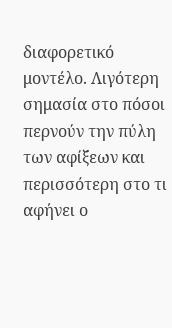διαφορετικό μοντέλο. Λιγότερη σημασία στο πόσοι περνούν την πύλη των αφίξεων και περισσότερη στο τι αφήνει ο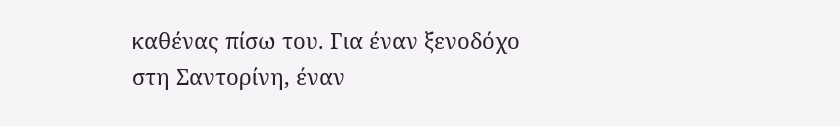καθένας πίσω του. Για έναν ξενοδόχο στη Σαντορίνη, έναν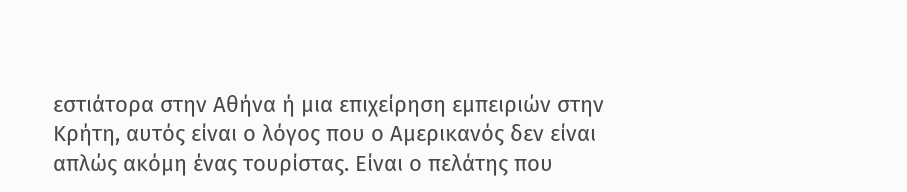εστιάτορα στην Αθήνα ή μια επιχείρηση εμπειριών στην Κρήτη, αυτός είναι ο λόγος που ο Αμερικανός δεν είναι απλώς ακόμη ένας τουρίστας. Είναι ο πελάτης που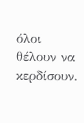όλοι θέλουν να κερδίσουν.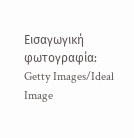Εισαγωγική φωτογραφία: Getty Images/Ideal Image